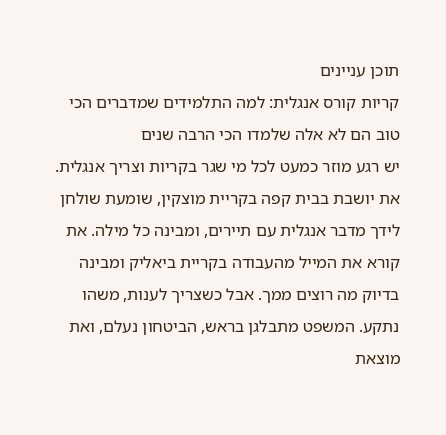תוכן עניינים
קריות קורס אנגלית: למה התלמידים שמדברים הכי טוב הם לא אלה שלמדו הכי הרבה שנים
יש רגע מוזר כמעט לכל מי שגר בקריות וצריך אנגלית. את יושבת בבית קפה בקריית מוצקין, שומעת שולחן לידך מדבר אנגלית עם תיירים, ומבינה כל מילה. את קורא את המייל מהעבודה בקריית ביאליק ומבינה בדיוק מה רוצים ממך. אבל כשצריך לענות, משהו נתקע. המשפט מתבלגן בראש, הביטחון נעלם, ואת מוצאת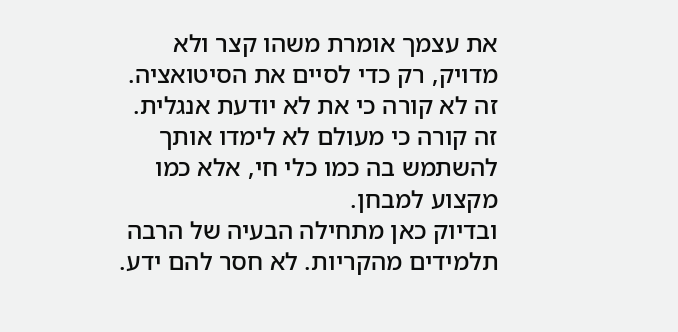את עצמך אומרת משהו קצר ולא מדויק, רק כדי לסיים את הסיטואציה. זה לא קורה כי את לא יודעת אנגלית. זה קורה כי מעולם לא לימדו אותך להשתמש בה כמו כלי חי, אלא כמו מקצוע למבחן.
ובדיוק כאן מתחילה הבעיה של הרבה תלמידים מהקריות. לא חסר להם ידע.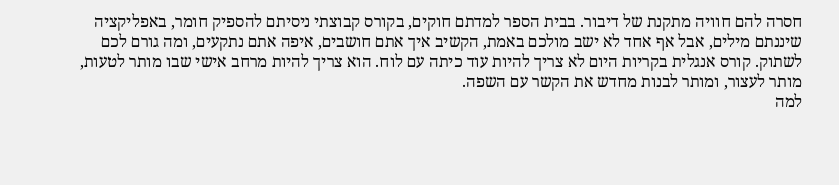חסרה להם חוויה מתקנת של דיבור. בבית הספר למדתם חוקים, בקורס קבוצתי ניסיתם להספיק חומר, באפליקציה שיננתם מילים, אבל אף אחד לא ישב מולכם באמת, הקשיב איך אתם חושבים, איפה אתם נתקעים, ומה גורם לכם לשתוק. קורס אנגלית בקריות היום לא צריך להיות עוד כיתה עם לוח. הוא צריך להיות מרחב אישי שבו מותר לטעות, מותר לעצור, ומותר לבנות מחדש את הקשר עם השפה.
למה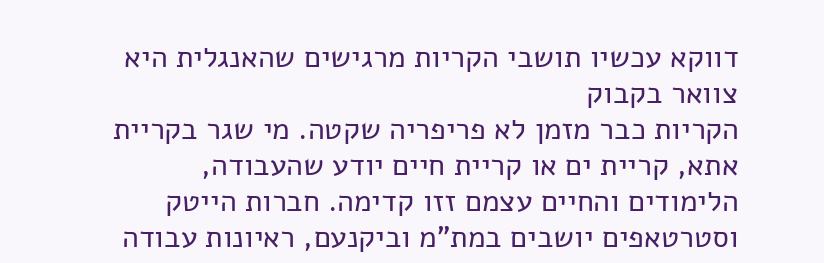דווקא עכשיו תושבי הקריות מרגישים שהאנגלית היא צוואר בקבוק
הקריות כבר מזמן לא פריפריה שקטה. מי שגר בקריית אתא, קריית ים או קריית חיים יודע שהעבודה, הלימודים והחיים עצמם זזו קדימה. חברות הייטק וסטרטאפים יושבים במת"מ וביקנעם, ראיונות עבודה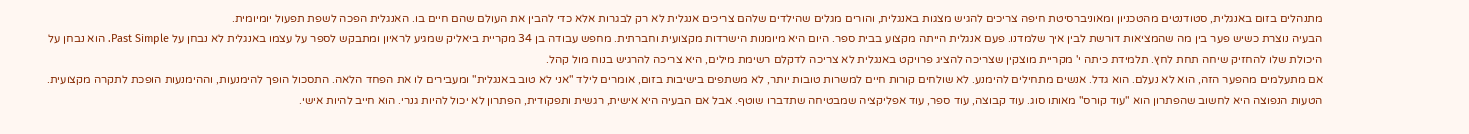מתנהלים בזום באנגלית, סטודנטים מהטכניון ומאוניברסיטת חיפה צריכים להגיש מצגות באנגלית, והורים מגלים שהילדים שלהם צריכים אנגלית לא רק לבגרות אלא כדי להבין את העולם שהם חיים בו. האנגלית הפכה לשפת תפעול יומיומית.
הבעיה נוצרת כשיש פער בין מה שהמציאות דורשת לבין איך שלמדנו. פעם אנגלית הייתה מקצוע בבית ספר. היום היא מיומנות הישרדות מקצועית וחברתית. מחפש עבודה בן 34 מקריית ביאליק שמגיע לראיון ומתבקש לספר על עצמו באנגלית לא נבחן על Past Simple. הוא נבחן על היכולת שלו להחזיק שיחה תחת לחץ. תלמידת כיתה י' מקריית מוצקין שצריכה להציג פרויקט באנגלית לא צריכה לדקלם רשימת מילים, היא צריכה להרגיש בנוח מול קהל.
אם מתעלמים מהפער הזה, הוא לא נעלם. הוא גדל. אנשים מתחילים להימנע. לא שולחים קורות חיים למשרות טובות יותר, לא משתפים בישיבות בזום, אומרים לילד "אני לא טוב באנגלית" ומעבירים לו את הפחד הלאה. התסכול הופך להימנעות, וההימנעות הופכת לתקרה מקצועית.
הטעות הנפוצה היא לחשוב שהפתרון הוא "עוד קורס" מאותו סוג. עוד קבוצה, עוד ספר, עוד אפליקציה שמבטיחה שתדברו שוטף. אבל אם הבעיה היא אישית, רגשית ותפקודית, הפתרון לא יכול להיות גנרי. הוא חייב להיות אישי.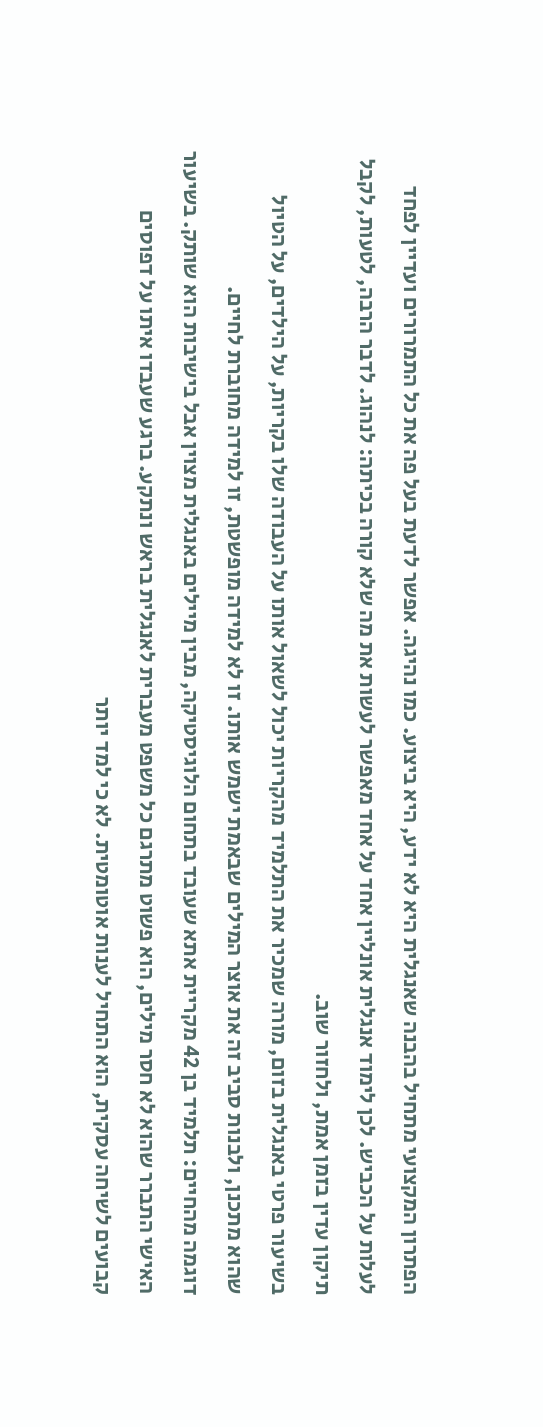הפתרון המקצועי מתחיל בהבנה שאנגלית היא לא ידע, היא ביצוע. כמו נהיגה. אפשר לדעת בעל פה את כל התמרורים ועדיין לפחד לעלות על הכביש. לכן לימוד אנגלית אונליין אחד על אחד מאפשר לעשות את מה שלא קורה בכיתה: לנהוג. לדבר הרבה, לטעות, לקבל תיקון עדין בזמן אמת, ולחזור שוב.
בשיעור פרטי באנגלית בזום, מורה שמכיר את התלמיד מהקריות יכול לשאול אותו על העבודה שלו בקריות, על הילדים, על הטיול שהוא מתכנן, ולבנות סביב זה את אוצר המילים שבאמת ישמש אותו. זו לא למידה מופשטת, זו למידה מחוברת לחיים.
דוגמה מהחיים: תלמיד בן 42 מקריית אתא שעובד בתחום הלוגיסטיקה, מבין מיילים באנגלית מצוין אבל בישיבות הוא שותק. בשיעור האישי התברר שהוא לא חסר מילים, הוא פשוט מתרגם כל משפט מעברית לאנגלית בראש ונתקע. ברגע שעבדו איתו על דפוסים קבועים לשיחה עסקית, הוא התחיל לענות אוטומטית. לא כי למד יותר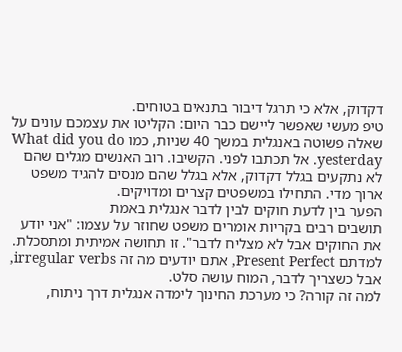דקדוק, אלא כי תרגל דיבור בתנאים בטוחים.
טיפ מעשי שאפשר ליישם כבר היום: הקליטו את עצמכם עונים על שאלה פשוטה באנגלית במשך 40 שניות, כמו What did you do yesterday. אל תכתבו לפני. הקשיבו. רוב האנשים מגלים שהם לא נתקעים בגלל דקדוק, אלא בגלל שהם מנסים להגיד משפט ארוך מדי. התחילו במשפטים קצרים ומדויקים.
הפער בין לדעת חוקים לבין לדבר אנגלית באמת
תושבים רבים בקריות אומרים משפט שחוזר על עצמו: "אני יודע את החוקים אבל לא מצליח לדבר". זו תחושה אמיתית ומתסכלת. למדתם Present Perfect, אתם יודעים מה זה irregular verbs, אבל כשצריך לדבר, המוח עושה סלט.
למה זה קורה? כי מערכת החינוך לימדה אנגלית דרך ניתוח,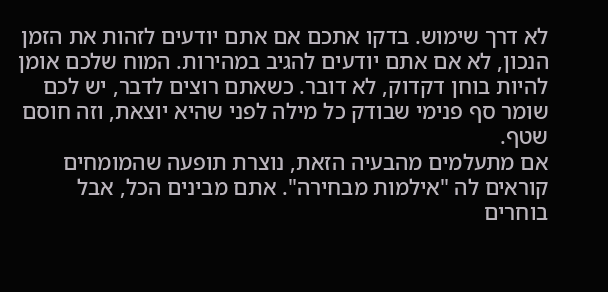לא דרך שימוש. בדקו אתכם אם אתם יודעים לזהות את הזמן הנכון, לא אם אתם יודעים להגיב במהירות. המוח שלכם אומן להיות בוחן דקדוק, לא דובר. כשאתם רוצים לדבר, יש לכם שומר סף פנימי שבודק כל מילה לפני שהיא יוצאת, וזה חוסם שטף.
אם מתעלמים מהבעיה הזאת, נוצרת תופעה שהמומחים קוראים לה "אילמות מבחירה". אתם מבינים הכל, אבל בוחרים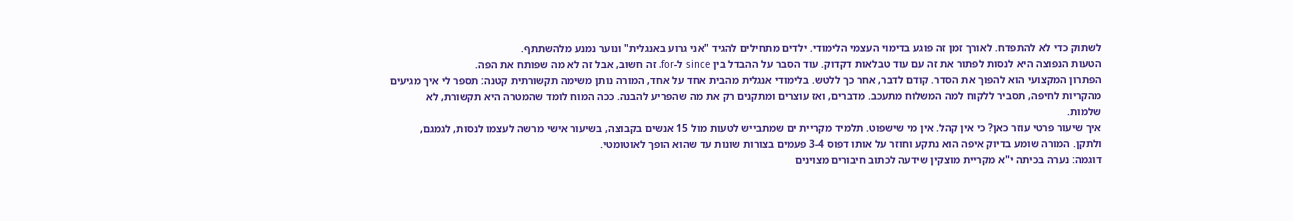לשתוק כדי לא להתפדח. לאורך זמן זה פוגע בדימוי העצמי הלימודי. ילדים מתחילים להגיד "אני גרוע באנגלית" ונוער נמנע מלהשתתף.
הטעות הנפוצה היא לנסות לפתור את זה עם עוד טבלאות דקדוק. עוד הסבר על ההבדל בין since ל-for. זה חשוב, אבל זה לא מה שפותח את הפה.
הפתרון המקצועי הוא להפוך את הסדר. קודם לדבר, אחר כך ללטש. בלימודי אנגלית מהבית אחד על אחד, המורה נותן משימה תקשורתית קטנה: תספר לי איך מגיעים מהקריות לחיפה, תסביר ללקוח למה המשלוח מתעכב. מדברים, ואז עוצרים ומתקנים רק את מה שהפריע להבנה. ככה המוח לומד שהמטרה היא תקשורת, לא שלמות.
איך שיעור פרטי עוזר כאן? כי אין קהל. אין מי שישפוט. תלמיד מקריית ים שמתבייש לטעות מול 15 אנשים בקבוצה, בשיעור אישי מרשה לעצמו לנסות, לגמגם, ולתקן. המורה שומע בדיוק איפה הוא נתקע וחוזר על אותו דפוס 3-4 פעמים בצורות שונות עד שהוא הופך לאוטומטי.
דוגמה: נערה בכיתה י"א מקריית מוצקין שידעה לכתוב חיבורים מצוינים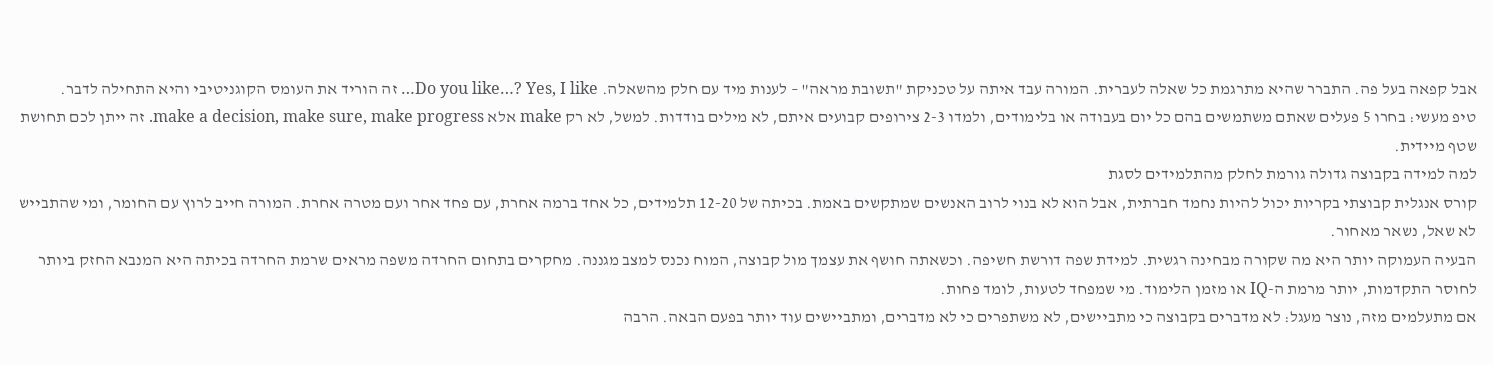אבל קפאה בעל פה. התברר שהיא מתרגמת כל שאלה לעברית. המורה עבד איתה על טכניקת "תשובת מראה" – לענות מיד עם חלק מהשאלה. Do you like…? Yes, I like… זה הוריד את העומס הקוגניטיבי והיא התחילה לדבר.
טיפ מעשי: בחרו 5 פעלים שאתם משתמשים בהם כל יום בעבודה או בלימודים, ולמדו 2-3 צירופים קבועים איתם, לא מילים בודדות. למשל, לא רק make אלא make a decision, make sure, make progress. זה ייתן לכם תחושת שטף מיידית.
למה למידה בקבוצה גדולה גורמת לחלק מהתלמידים לסגת
קורס אנגלית קבוצתי בקריות יכול להיות נחמד חברתית, אבל הוא לא בנוי לרוב האנשים שמתקשים באמת. בכיתה של 12-20 תלמידים, כל אחד ברמה אחרת, עם פחד אחר ועם מטרה אחרת. המורה חייב לרוץ עם החומר, ומי שהתבייש לא שאל, נשאר מאחור.
הבעיה העמוקה יותר היא מה שקורה מבחינה רגשית. למידת שפה דורשת חשיפה. וכשאתה חושף את עצמך מול קבוצה, המוח נכנס למצב מגננה. מחקרים בתחום החרדה משפה מראים שרמת החרדה בכיתה היא המנבא החזק ביותר לחוסר התקדמות, יותר מרמת ה-IQ או מזמן הלימוד. מי שמפחד לטעות, לומד פחות.
אם מתעלמים מזה, נוצר מעגל: לא מדברים בקבוצה כי מתביישים, לא משתפרים כי לא מדברים, ומתביישים עוד יותר בפעם הבאה. הרבה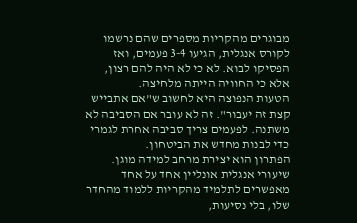מבוגרים מהקריות מספרים שהם נרשמו לקורס אנגלית, הגיעו 3-4 פעמים, ואז הפסיקו לבוא. לא כי לא היה להם רצון, אלא כי החוויה הייתה מלחיצה.
הטעות הנפוצה היא לחשוב ש"אם אתבייש קצת זה יעבור". זה לא עובר אם הסביבה לא משתנה. לפעמים צריך סביבה אחרת לגמרי כדי לבנות מחדש את הביטחון.
הפתרון הוא יצירת מרחב למידה מוגן. שיעורי אנגלית אונליין אחד על אחד מאפשרים לתלמיד מהקריות ללמוד מהחדר שלו, בלי נסיעות,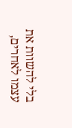בלי להשוות את עצמו לאחרים,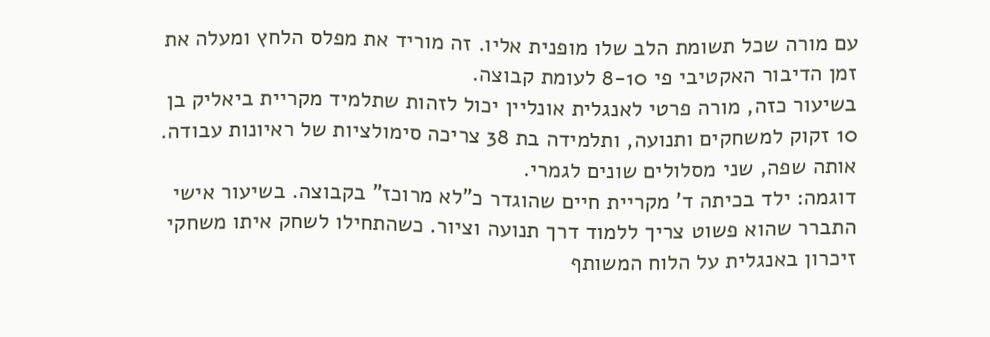עם מורה שכל תשומת הלב שלו מופנית אליו. זה מוריד את מפלס הלחץ ומעלה את זמן הדיבור האקטיבי פי 8-10 לעומת קבוצה.
בשיעור כזה, מורה פרטי לאנגלית אונליין יכול לזהות שתלמיד מקריית ביאליק בן 10 זקוק למשחקים ותנועה, ותלמידה בת 38 צריכה סימולציות של ראיונות עבודה. אותה שפה, שני מסלולים שונים לגמרי.
דוגמה: ילד בכיתה ד' מקריית חיים שהוגדר כ"לא מרוכז" בקבוצה. בשיעור אישי התברר שהוא פשוט צריך ללמוד דרך תנועה וציור. כשהתחילו לשחק איתו משחקי זיכרון באנגלית על הלוח המשותף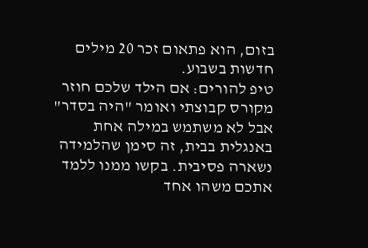בזום, הוא פתאום זכר 20 מילים חדשות בשבוע.
טיפ להורים: אם הילד שלכם חוזר מקורס קבוצתי ואומר "היה בסדר" אבל לא משתמש במילה אחת באנגלית בבית, זה סימן שהלמידה נשארה פסיבית. בקשו ממנו ללמד אתכם משהו אחד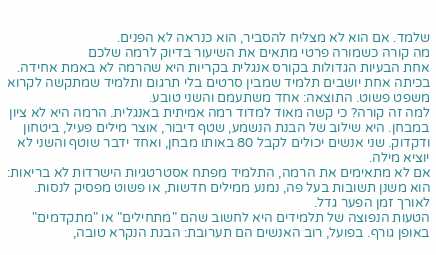שלמד. אם הוא לא מצליח להסביר, הוא כנראה לא הפנים.
מה קורה כשמורה פרטי מתאים את השיעור בדיוק לרמה שלכם
אחת הבעיות הגדולות בקורס אנגלית בקריות היא שהרמה לא באמת אחידה. בכיתה אחת יושבים תלמיד שמבין סרטים בלי תרגום ותלמיד שמתקשה לקרוא משפט פשוט. התוצאה: אחד משתעמם והשני טובע.
למה זה קורה? כי קשה מאוד למדוד רמה אמיתית באנגלית. הרמה היא לא ציון במבחן. היא שילוב של הבנת הנשמע, שטף דיבור, אוצר מילים פעיל, ביטחון ודקדוק. שני אנשים יכולים לקבל 80 באותו מבחן, ואחד ידבר שוטף והשני לא יוציא מילה.
אם לא מתאימים את הרמה, התלמיד מפתח אסטרטגיות הישרדות לא בריאות: הוא משנן תשובות בעל פה, נמנע ממילים חדשות, או פשוט מפסיק לנסות. לאורך זמן הפער גדל.
הטעות הנפוצה של תלמידים היא לחשוב שהם "מתחילים" או "מתקדמים" באופן גורף. בפועל, רוב האנשים הם תערובת: הבנת הנקרא טובה,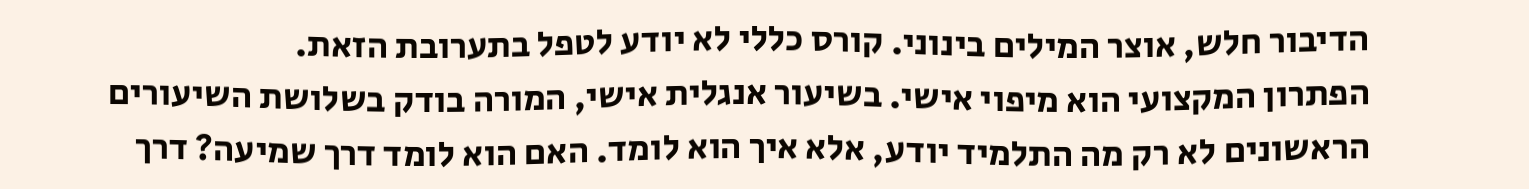הדיבור חלש, אוצר המילים בינוני. קורס כללי לא יודע לטפל בתערובת הזאת.
הפתרון המקצועי הוא מיפוי אישי. בשיעור אנגלית אישי, המורה בודק בשלושת השיעורים הראשונים לא רק מה התלמיד יודע, אלא איך הוא לומד. האם הוא לומד דרך שמיעה? דרך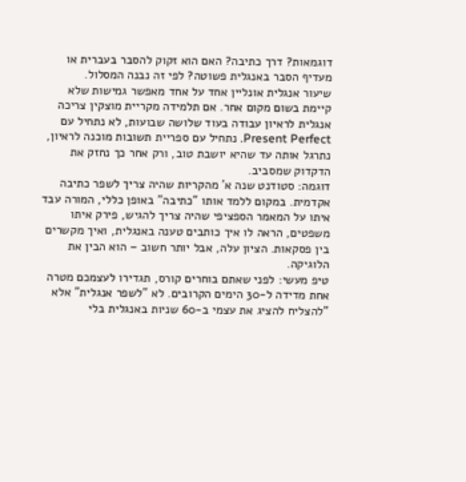דוגמאות? דרך כתיבה? האם הוא זקוק להסבר בעברית או מעדיף הסבר באנגלית פשוטה? לפי זה נבנה המסלול.
שיעור אנגלית אונליין אחד על אחד מאפשר גמישות שלא קיימת בשום מקום אחר. אם תלמידה מקריית מוצקין צריכה אנגלית לראיון עבודה בעוד שלושה שבועות, לא נתחיל עם Present Perfect. נתחיל עם ספריית תשובות מוכנה לראיון, נתרגל אותה עד שהיא יושבת טוב, ורק אחר כך נחזק את הדקדוק שמסביב.
דוגמה: סטודנט שנה א' מהקריות שהיה צריך לשפר כתיבה אקדמית. במקום ללמד אותו "כתיבה" באופן כללי, המורה עבד איתו על המאמר הספציפי שהיה צריך להגיש, פירק איתו משפטים, הראה לו איך כותבים טענה באנגלית, ואיך מקשרים בין פסקאות. הציון עלה, אבל יותר חשוב – הוא הבין את הלוגיקה.
טיפ מעשי: לפני שאתם בוחרים קורס, תגדירו לעצמכם מטרה אחת מדידה ל-30 הימים הקרובים. לא "לשפר אנגלית" אלא "להצליח להציג את עצמי ב-60 שניות באנגלית בלי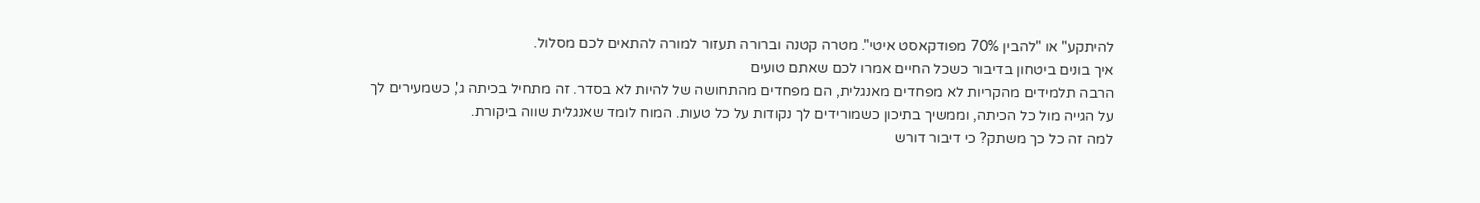להיתקע" או "להבין 70% מפודקאסט איטי". מטרה קטנה וברורה תעזור למורה להתאים לכם מסלול.
איך בונים ביטחון בדיבור כשכל החיים אמרו לכם שאתם טועים
הרבה תלמידים מהקריות לא מפחדים מאנגלית, הם מפחדים מהתחושה של להיות לא בסדר. זה מתחיל בכיתה ג', כשמעירים לך על הגייה מול כל הכיתה, וממשיך בתיכון כשמורידים לך נקודות על כל טעות. המוח לומד שאנגלית שווה ביקורת.
למה זה כל כך משתק? כי דיבור דורש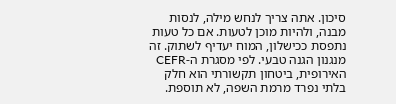סיכון. אתה צריך לנחש מילה, לנסות מבנה, ולהיות מוכן לטעות. אם כל טעות נתפסת ככישלון, המוח יעדיף לשתוק. זה מנגנון הגנה טבעי. לפי מסגרת ה-CEFR האירופית, ביטחון תקשורתי הוא חלק בלתי נפרד מרמת השפה, לא תוספת.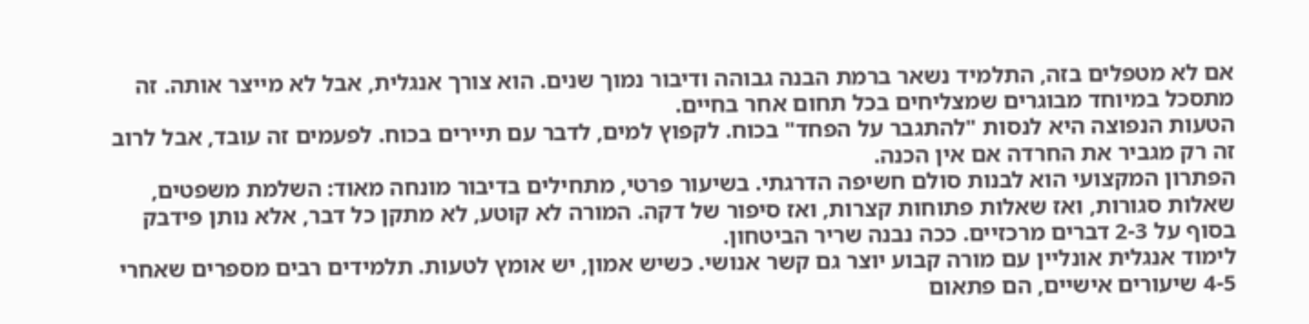אם לא מטפלים בזה, התלמיד נשאר ברמת הבנה גבוהה ודיבור נמוך שנים. הוא צורך אנגלית, אבל לא מייצר אותה. זה מתסכל במיוחד מבוגרים שמצליחים בכל תחום אחר בחיים.
הטעות הנפוצה היא לנסות "להתגבר על הפחד" בכוח. לקפוץ למים, לדבר עם תיירים בכוח. לפעמים זה עובד, אבל לרוב זה רק מגביר את החרדה אם אין הכנה.
הפתרון המקצועי הוא לבנות סולם חשיפה הדרגתי. בשיעור פרטי, מתחילים בדיבור מונחה מאוד: השלמת משפטים, שאלות סגורות, ואז שאלות פתוחות קצרות, ואז סיפור של דקה. המורה לא קוטע, לא מתקן כל דבר, אלא נותן פידבק בסוף על 2-3 דברים מרכזיים. ככה נבנה שריר הביטחון.
לימוד אנגלית אונליין עם מורה קבוע יוצר גם קשר אנושי. כשיש אמון, יש אומץ לטעות. תלמידים רבים מספרים שאחרי 4-5 שיעורים אישיים, הם פתאום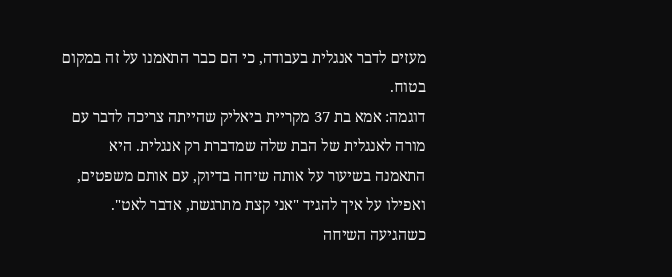מעזים לדבר אנגלית בעבודה, כי הם כבר התאמנו על זה במקום בטוח.
דוגמה: אמא בת 37 מקריית ביאליק שהייתה צריכה לדבר עם מורה לאנגלית של הבת שלה שמדברת רק אנגלית. היא התאמנה בשיעור על אותה שיחה בדיוק, עם אותם משפטים, ואפילו על איך להגיד "אני קצת מתרגשת, אדבר לאט". כשהגיעה השיחה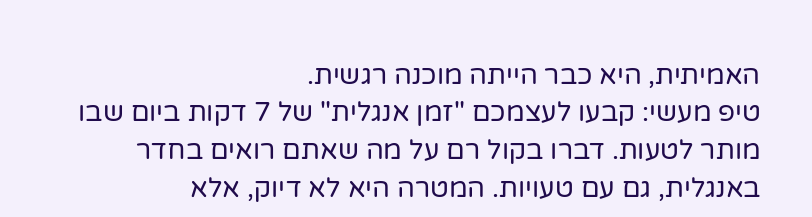האמיתית, היא כבר הייתה מוכנה רגשית.
טיפ מעשי: קבעו לעצמכם "זמן אנגלית" של 7 דקות ביום שבו מותר לטעות. דברו בקול רם על מה שאתם רואים בחדר באנגלית, גם עם טעויות. המטרה היא לא דיוק, אלא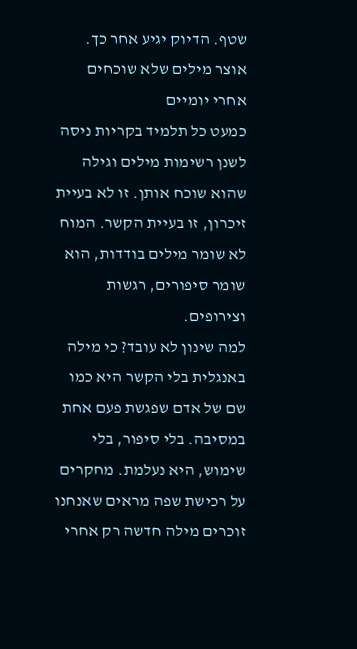שטף. הדיוק יגיע אחר כך.
אוצר מילים שלא שוכחים אחרי יומיים
כמעט כל תלמיד בקריות ניסה לשנן רשימות מילים וגילה שהוא שוכח אותן. זו לא בעיית זיכרון, זו בעיית הקשר. המוח לא שומר מילים בודדות, הוא שומר סיפורים, רגשות וצירופים.
למה שינון לא עובד? כי מילה באנגלית בלי הקשר היא כמו שם של אדם שפגשת פעם אחת במסיבה. בלי סיפור, בלי שימוש, היא נעלמת. מחקרים על רכישת שפה מראים שאנחנו זוכרים מילה חדשה רק אחרי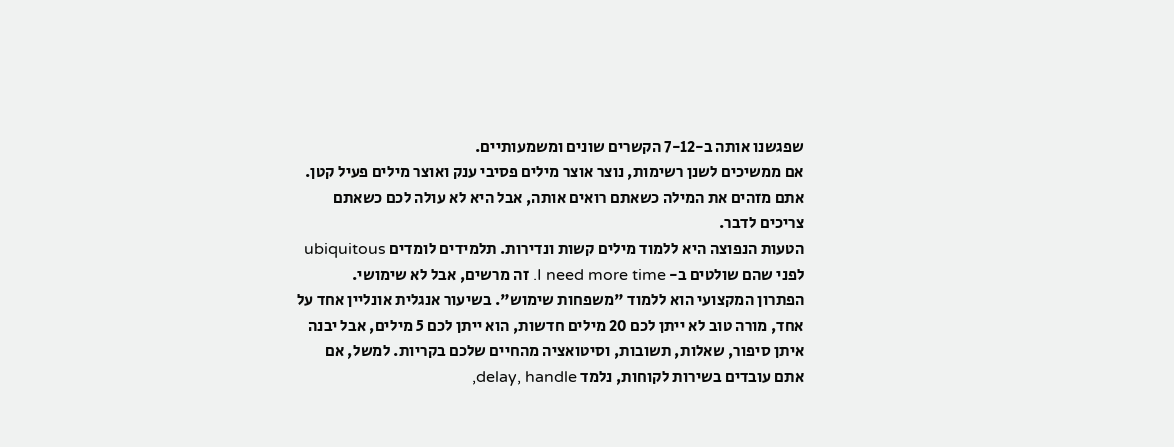שפגשנו אותה ב-7-12 הקשרים שונים ומשמעותיים.
אם ממשיכים לשנן רשימות, נוצר אוצר מילים פסיבי ענק ואוצר מילים פעיל קטן. אתם מזהים את המילה כשאתם רואים אותה, אבל היא לא עולה לכם כשאתם צריכים לדבר.
הטעות הנפוצה היא ללמוד מילים קשות ונדירות. תלמידים לומדים ubiquitous לפני שהם שולטים ב- I need more time. זה מרשים, אבל לא שימושי.
הפתרון המקצועי הוא ללמוד "משפחות שימוש". בשיעור אנגלית אונליין אחד על אחד, מורה טוב לא ייתן לכם 20 מילים חדשות, הוא ייתן לכם 5 מילים, אבל יבנה איתן סיפור, שאלות, תשובות, וסיטואציה מהחיים שלכם בקריות. למשל, אם אתם עובדים בשירות לקוחות, נלמד delay, handle,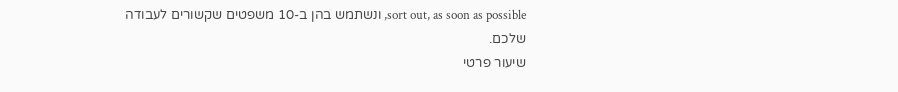sort out, as soon as possible, ונשתמש בהן ב-10 משפטים שקשורים לעבודה שלכם.
שיעור פרטי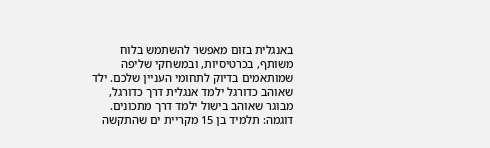באנגלית בזום מאפשר להשתמש בלוח משותף, בכרטיסיות, ובמשחקי שליפה שמותאמים בדיוק לתחומי העניין שלכם. ילד שאוהב כדורגל ילמד אנגלית דרך כדורגל, מבוגר שאוהב בישול ילמד דרך מתכונים.
דוגמה: תלמיד בן 15 מקריית ים שהתקשה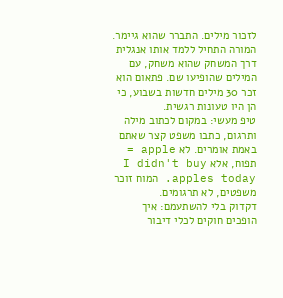לזכור מילים. התברר שהוא גיימר. המורה התחיל ללמד אותו אנגלית דרך המשחק שהוא משחק, עם המילים שהופיעו שם. פתאום הוא זכר 30 מילים חדשות בשבוע, כי הן היו טעונות רגשית.
טיפ מעשי: במקום לכתוב מילה ותרגום, כתבו משפט קצר שאתם באמת אומרים. לא apple = תפוח, אלא I didn't buy apples today. המוח זוכר משפטים, לא תרגומים.
דקדוק בלי להשתעמם: איך הופכים חוקים לכלי דיבור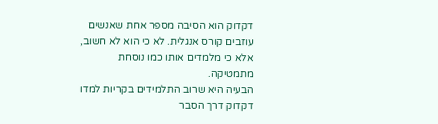דקדוק הוא הסיבה מספר אחת שאנשים עוזבים קורס אנגלית. לא כי הוא לא חשוב, אלא כי מלמדים אותו כמו נוסחת מתמטיקה.
הבעיה היא שרוב התלמידים בקריות למדו דקדוק דרך הסבר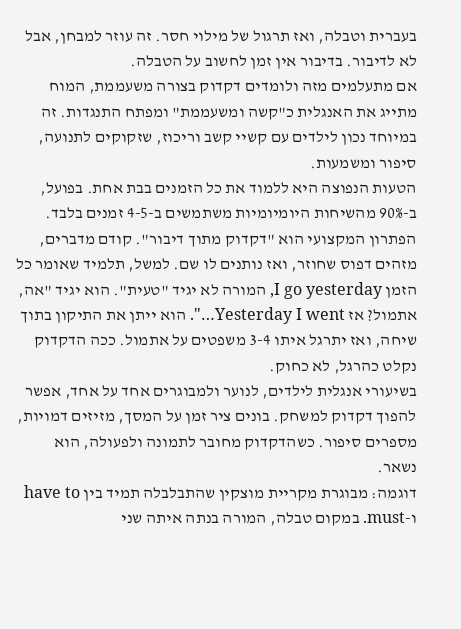בעברית וטבלה, ואז תרגול של מילוי חסר. זה עוזר למבחן, אבל לא לדיבור. בדיבור אין זמן לחשוב על הטבלה.
אם מתעלמים מזה ולומדים דקדוק בצורה משעממת, המוח מתייג את האנגלית כ"קשה ומשעממת" ומפתח התנגדות. זה במיוחד נכון לילדים עם קשיי קשב וריכוז, שזקוקים לתנועה, סיפור ומשמעות.
הטעות הנפוצה היא ללמוד את כל הזמנים בבת אחת. בפועל, ב-90% מהשיחות היומיומיות משתמשים ב-4-5 זמנים בלבד.
הפתרון המקצועי הוא "דקדוק מתוך דיבור". קודם מדברים, מזהים דפוס שחוזר, ואז נותנים לו שם. למשל, תלמיד שאומר כל הזמן I go yesterday, המורה לא יגיד "טעית". הוא יגיד "אה, אתמול? אז Yesterday I went…". הוא ייתן את התיקון בתוך שיחה, ואז יתרגל איתו 3-4 משפטים על אתמול. ככה הדקדוק נקלט כהרגל, לא כחוק.
בשיעורי אנגלית לילדים, לנוער ולמבוגרים אחד על אחד, אפשר להפוך דקדוק למשחק. בונים ציר זמן על המסך, מזיזים דמויות, מספרים סיפור. כשהדקדוק מחובר לתמונה ולפעולה, הוא נשאר.
דוגמה: מבוגרת מקריית מוצקין שהתבלבלה תמיד בין have to ו-must. במקום טבלה, המורה בנתה איתה שני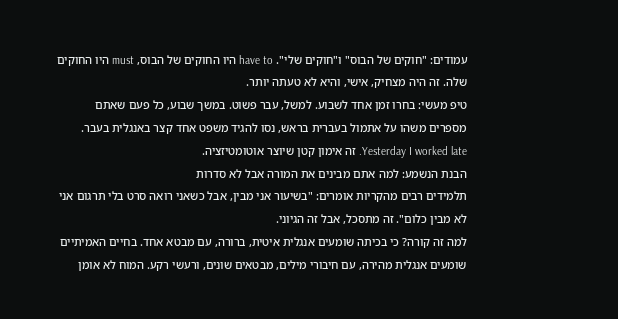עמודים: "חוקים של הבוס" ו"חוקים שלי". have to היו החוקים של הבוס, must היו החוקים שלה. זה היה מצחיק, אישי, והיא לא טעתה יותר.
טיפ מעשי: בחרו זמן אחד לשבוע. למשל, עבר פשוט. במשך שבוע, כל פעם שאתם מספרים משהו על אתמול בעברית בראש, נסו להגיד משפט אחד קצר באנגלית בעבר. Yesterday I worked late. זה אימון קטן שיוצר אוטומטיזציה.
הבנת הנשמע: למה אתם מבינים את המורה אבל לא סדרות
תלמידים רבים מהקריות אומרים: "בשיעור אני מבין, אבל כשאני רואה סרט בלי תרגום אני לא מבין כלום". זה מתסכל, אבל זה הגיוני.
למה זה קורה? כי בכיתה שומעים אנגלית איטית, ברורה, עם מבטא אחד. בחיים האמיתיים שומעים אנגלית מהירה, עם חיבורי מילים, מבטאים שונים, ורעשי רקע. המוח לא אומן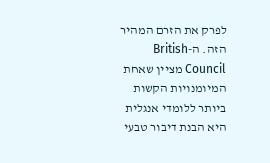לפרק את הזרם המהיר הזה. ה-British Council מציין שאחת המיומנויות הקשות ביותר ללומדי אנגלית היא הבנת דיבור טבעי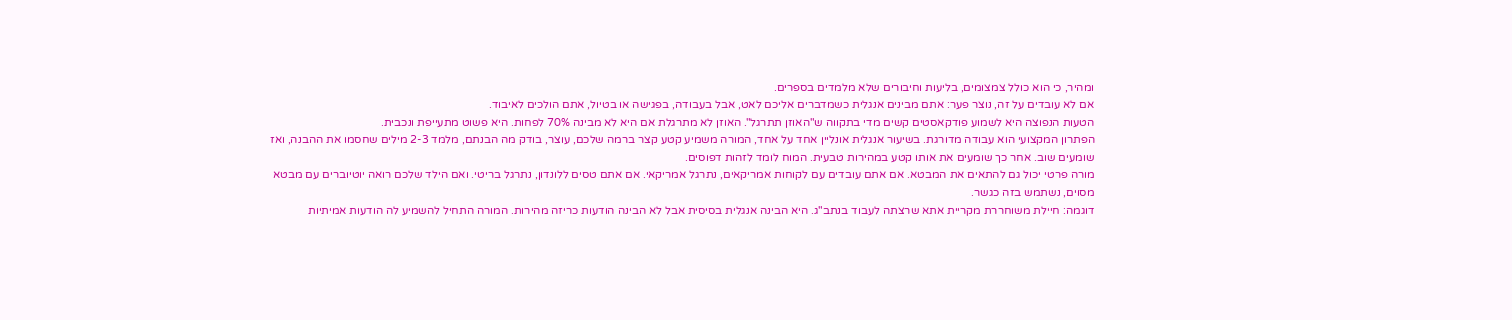ומהיר, כי הוא כולל צמצומים, בליעות וחיבורים שלא מלמדים בספרים.
אם לא עובדים על זה, נוצר פער: אתם מבינים אנגלית כשמדברים אליכם לאט, אבל בעבודה, בפגישה או בטיול, אתם הולכים לאיבוד.
הטעות הנפוצה היא לשמוע פודקאסטים קשים מדי בתקווה ש"האוזן תתרגל". האוזן לא מתרגלת אם היא לא מבינה 70% לפחות. היא פשוט מתעייפת ונכבית.
הפתרון המקצועי הוא עבודה מדורגת. בשיעור אנגלית אונליין אחד על אחד, המורה משמיע קטע קצר ברמה שלכם, עוצר, בודק מה הבנתם, מלמד 2-3 מילים שחסמו את ההבנה, ואז שומעים שוב. אחר כך שומעים את אותו קטע במהירות טבעית. המוח לומד לזהות דפוסים.
מורה פרטי יכול גם להתאים את המבטא. אם אתם עובדים עם לקוחות אמריקאים, נתרגל אמריקאי. אם אתם טסים ללונדון, נתרגל בריטי. ואם הילד שלכם רואה יוטיוברים עם מבטא מסוים, נשתמש בזה כגשר.
דוגמה: חיילת משוחררת מקריית אתא שרצתה לעבוד בנתב"ג. היא הבינה אנגלית בסיסית אבל לא הבינה הודעות כריזה מהירות. המורה התחיל להשמיע לה הודעות אמיתיות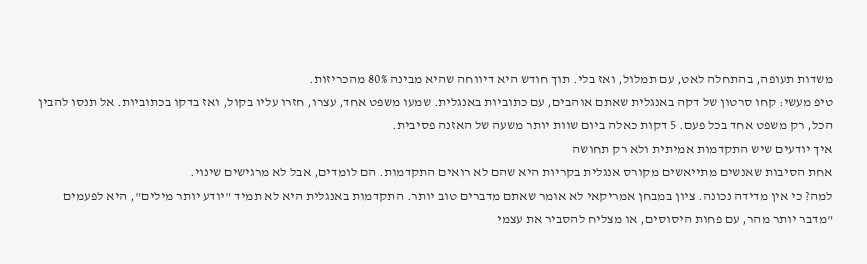משדות תעופה, בהתחלה לאט, עם תמלול, ואז בלי. תוך חודש היא דיווחה שהיא מבינה 80% מהכריזות.
טיפ מעשי: קחו סרטון של דקה באנגלית שאתם אוהבים, עם כתוביות באנגלית. שמעו משפט אחד, עצרו, חזרו עליו בקול, ואז בדקו בכתוביות. אל תנסו להבין הכל, רק משפט אחד בכל פעם. 5 דקות כאלה ביום שוות יותר משעה של האזנה פסיבית.
איך יודעים שיש התקדמות אמיתית ולא רק תחושה
אחת הסיבות שאנשים מתייאשים מקורס אנגלית בקריות היא שהם לא רואים התקדמות. הם לומדים, אבל לא מרגישים שינוי.
למה? כי אין מדידה נכונה. ציון במבחן אמריקאי לא אומר שאתם מדברים טוב יותר. התקדמות באנגלית היא לא תמיד "יודע יותר מילים", היא לפעמים "מדבר יותר מהר, עם פחות היסוסים, או מצליח להסביר את עצמי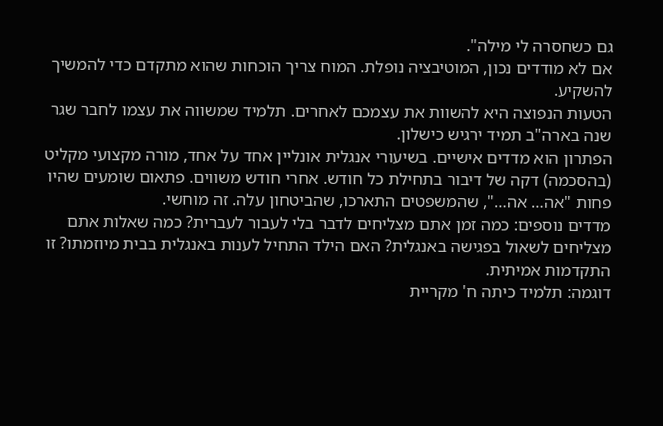גם כשחסרה לי מילה".
אם לא מודדים נכון, המוטיבציה נופלת. המוח צריך הוכחות שהוא מתקדם כדי להמשיך להשקיע.
הטעות הנפוצה היא להשוות את עצמכם לאחרים. תלמיד שמשווה את עצמו לחבר שגר שנה בארה"ב תמיד ירגיש כישלון.
הפתרון הוא מדדים אישיים. בשיעורי אנגלית אונליין אחד על אחד, מורה מקצועי מקליט (בהסכמה) דקה של דיבור בתחילת כל חודש. אחרי חודש משווים. פתאום שומעים שהיו פחות "אה… אה…", שהמשפטים התארכו, שהביטחון עלה. זה מוחשי.
מדדים נוספים: כמה זמן אתם מצליחים לדבר בלי לעבור לעברית? כמה שאלות אתם מצליחים לשאול בפגישה באנגלית? האם הילד התחיל לענות באנגלית בבית מיוזמתו? זו התקדמות אמיתית.
דוגמה: תלמיד כיתה ח' מקריית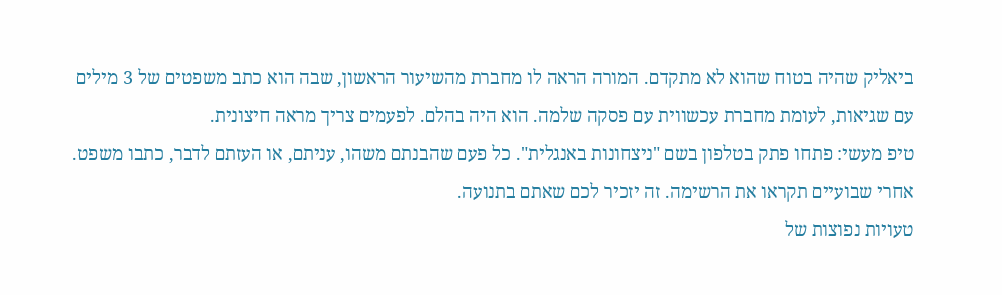ביאליק שהיה בטוח שהוא לא מתקדם. המורה הראה לו מחברת מהשיעור הראשון, שבה הוא כתב משפטים של 3 מילים עם שגיאות, לעומת מחברת עכשווית עם פסקה שלמה. הוא היה בהלם. לפעמים צריך מראה חיצונית.
טיפ מעשי: פתחו פתק בטלפון בשם "ניצחונות באנגלית". כל פעם שהבנתם משהו, עניתם, או העזתם לדבר, כתבו משפט. אחרי שבועיים תקראו את הרשימה. זה יזכיר לכם שאתם בתנועה.
טעויות נפוצות של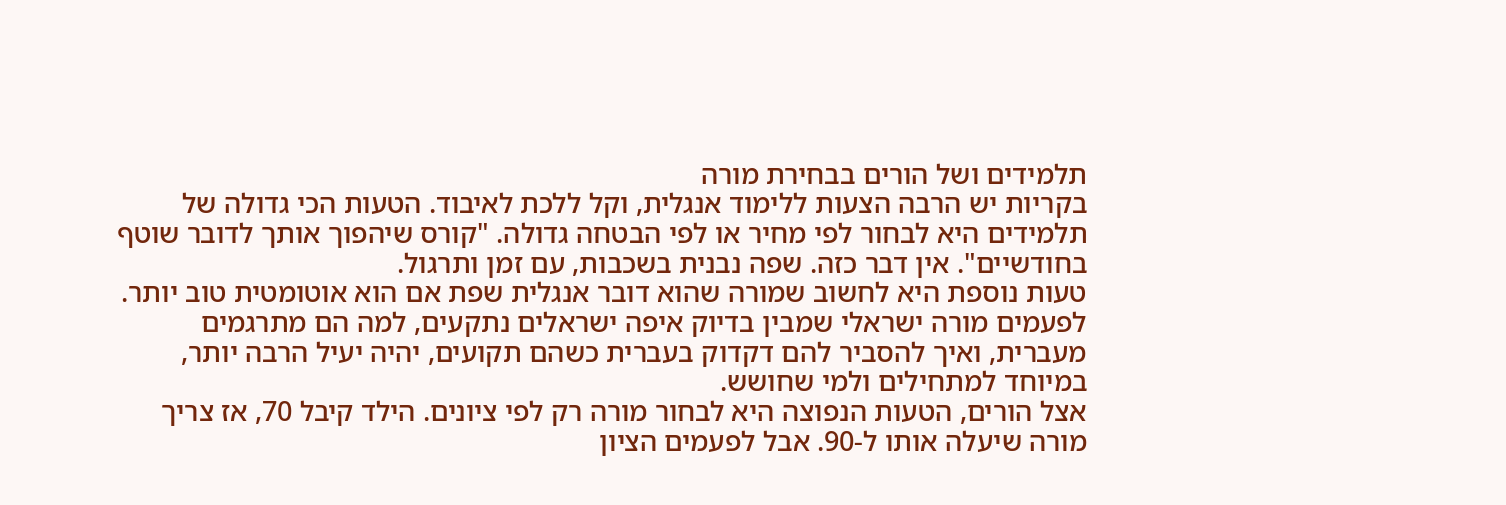תלמידים ושל הורים בבחירת מורה
בקריות יש הרבה הצעות ללימוד אנגלית, וקל ללכת לאיבוד. הטעות הכי גדולה של תלמידים היא לבחור לפי מחיר או לפי הבטחה גדולה. "קורס שיהפוך אותך לדובר שוטף בחודשיים". אין דבר כזה. שפה נבנית בשכבות, עם זמן ותרגול.
טעות נוספת היא לחשוב שמורה שהוא דובר אנגלית שפת אם הוא אוטומטית טוב יותר. לפעמים מורה ישראלי שמבין בדיוק איפה ישראלים נתקעים, למה הם מתרגמים מעברית, ואיך להסביר להם דקדוק בעברית כשהם תקועים, יהיה יעיל הרבה יותר, במיוחד למתחילים ולמי שחושש.
אצל הורים, הטעות הנפוצה היא לבחור מורה רק לפי ציונים. הילד קיבל 70, אז צריך מורה שיעלה אותו ל-90. אבל לפעמים הציון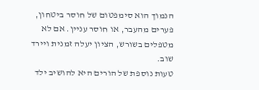הנמוך הוא סימפטום של חוסר ביטחון, פערים מהעבר, או חוסר עניין. אם לא מטפלים בשורש, הציון יעלה זמנית ויירד שוב.
טעות נוספת של הורים היא להושיב ילד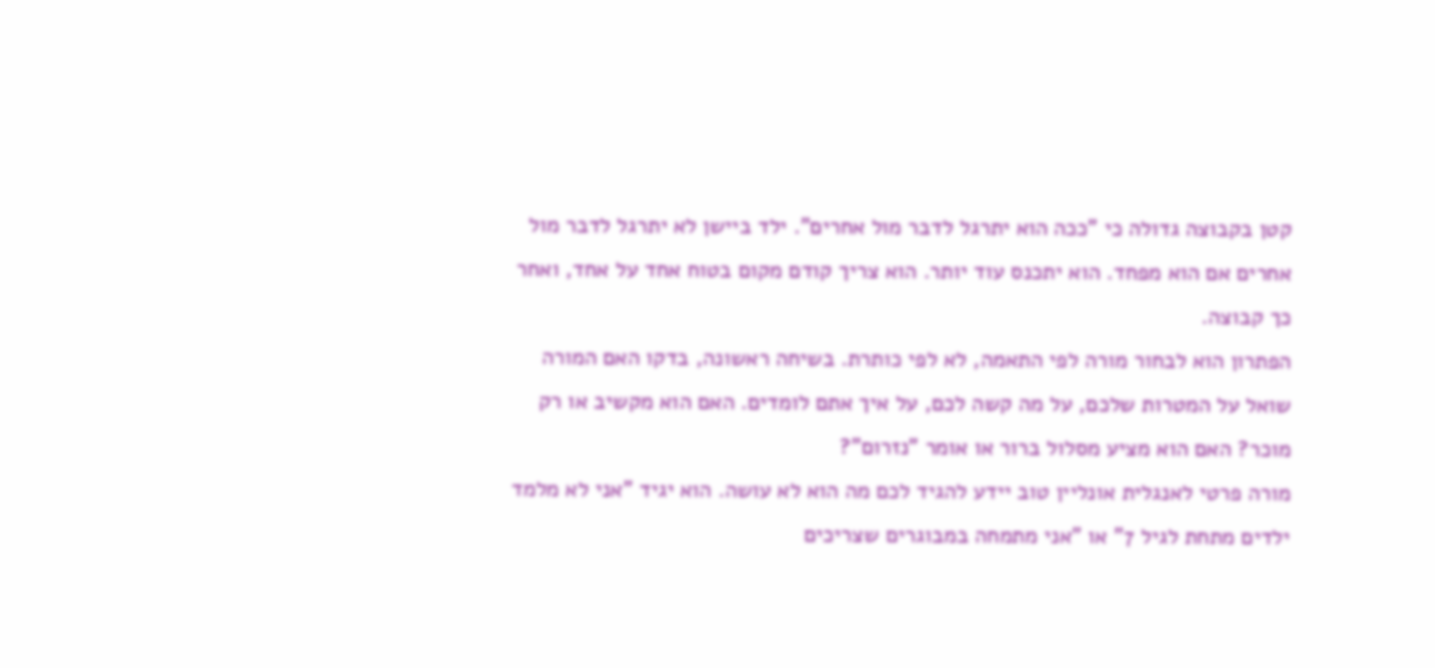קטן בקבוצה גדולה כי "ככה הוא יתרגל לדבר מול אחרים". ילד ביישן לא יתרגל לדבר מול אחרים אם הוא מפחד. הוא יתכנס עוד יותר. הוא צריך קודם מקום בטוח אחד על אחד, ואחר כך קבוצה.
הפתרון הוא לבחור מורה לפי התאמה, לא לפי כותרת. בשיחה ראשונה, בדקו האם המורה שואל על המטרות שלכם, על מה קשה לכם, על איך אתם לומדים. האם הוא מקשיב או רק מוכר? האם הוא מציע מסלול ברור או אומר "נזרום"?
מורה פרטי לאנגלית אונליין טוב יידע להגיד לכם מה הוא לא עושה. הוא יגיד "אני לא מלמד ילדים מתחת לגיל 7" או "אני מתמחה במבוגרים שצריכים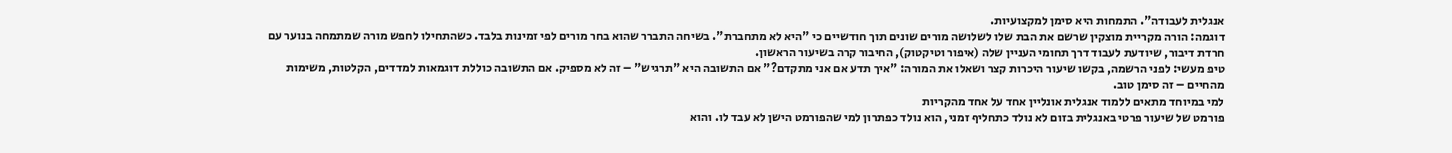אנגלית לעבודה". התמחות היא סימן למקצועיות.
דוגמה: הורה מקריית מוצקין שרשם את הבת שלו לשלושה מורים שונים תוך חודשיים כי "היא לא מתחברת". בשיחה התברר שהוא בחר מורים לפי זמינות בלבד. כשהתחילו לחפש מורה שמתמחה בנוער עם חרדת דיבור, שיודעת לעבוד דרך תחומי העניין שלה (איפור וטיקטוק), החיבור קרה בשיעור הראשון.
טיפ מעשי: לפני הרשמה, בקשו שיעור היכרות קצר ושאלו את המורה: "איך תדע אם אני מתקדם?" אם התשובה היא "תרגיש" – זה לא מספיק. אם התשובה כוללת דוגמאות למדדים, הקלטות, משימות מהחיים – זה סימן טוב.
למי במיוחד מתאים ללמוד אנגלית אונליין אחד על אחד מהקריות
פורמט של שיעור פרטי באנגלית בזום לא נולד כתחליף זמני, הוא נולד כפתרון למי שהפורמט הישן לא עבד לו. והוא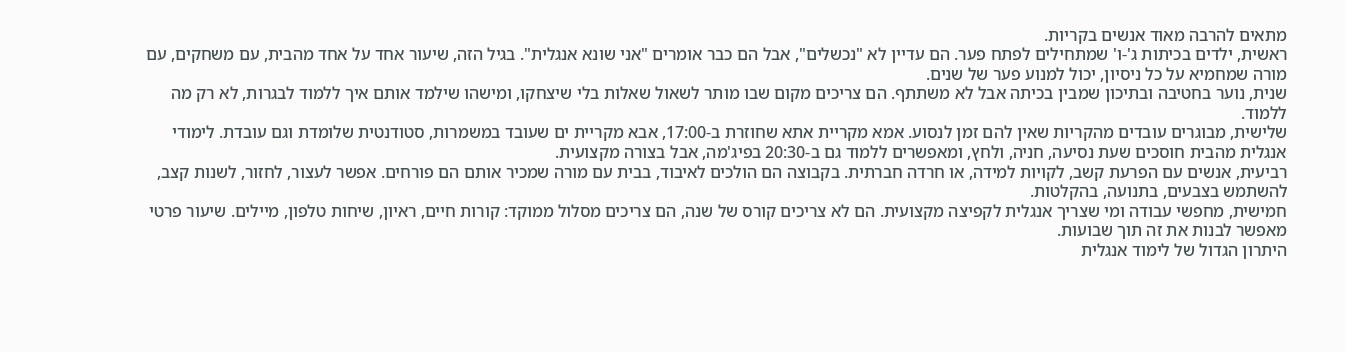מתאים להרבה מאוד אנשים בקריות.
ראשית, ילדים בכיתות ג'-ו' שמתחילים לפתח פער. הם עדיין לא "נכשלים", אבל הם כבר אומרים "אני שונא אנגלית". בגיל הזה, שיעור אחד על אחד מהבית, עם משחקים, עם מורה שמחמיא על כל ניסיון, יכול למנוע פער של שנים.
שנית, נוער בחטיבה ובתיכון שמבין בכיתה אבל לא משתתף. הם צריכים מקום שבו מותר לשאול שאלות בלי שיצחקו, ומישהו שילמד אותם איך ללמוד לבגרות, לא רק מה ללמוד.
שלישית, מבוגרים עובדים מהקריות שאין להם זמן לנסוע. אמא מקריית אתא שחוזרת ב-17:00, אבא מקריית ים שעובד במשמרות, סטודנטית שלומדת וגם עובדת. לימודי אנגלית מהבית חוסכים שעת נסיעה, חניה, ולחץ, ומאפשרים ללמוד גם ב-20:30 בפיג'מה, אבל בצורה מקצועית.
רביעית, אנשים עם הפרעת קשב, לקויות למידה, או חרדה חברתית. בקבוצה הם הולכים לאיבוד, בבית עם מורה שמכיר אותם הם פורחים. אפשר לעצור, לחזור, לשנות קצב, להשתמש בצבעים, בתנועה, בהקלטות.
חמישית, מחפשי עבודה ומי שצריך אנגלית לקפיצה מקצועית. הם לא צריכים קורס של שנה, הם צריכים מסלול ממוקד: קורות חיים, ראיון, שיחות טלפון, מיילים. שיעור פרטי מאפשר לבנות את זה תוך שבועות.
היתרון הגדול של לימוד אנגלית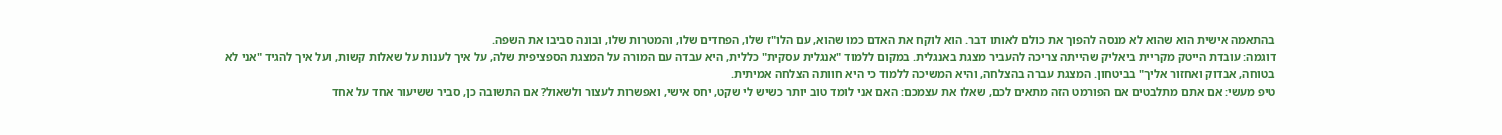בהתאמה אישית הוא שהוא לא מנסה להפוך את כולם לאותו דבר. הוא לוקח את האדם כמו שהוא, עם הלו"ז שלו, הפחדים שלו, והמטרות שלו, ובונה סביבו את השפה.
דוגמה: עובדת הייטק מקריית ביאליק שהייתה צריכה להעביר מצגת באנגלית. במקום ללמוד "אנגלית עסקית" כללית, היא עבדה עם המורה על המצגת הספציפית שלה, על איך לענות על שאלות קשות, ועל איך להגיד "אני לא בטוחה, אבדוק ואחזור אליך" בביטחון. המצגת עברה בהצלחה, והיא המשיכה ללמוד כי היא חוותה הצלחה אמיתית.
טיפ מעשי: אם אתם מתלבטים אם הפורמט הזה מתאים לכם, שאלו את עצמכם: האם אני לומד טוב יותר כשיש לי שקט, יחס אישי, ואפשרות לעצור ולשאול? אם התשובה כן, סביר ששיעור אחד על אחד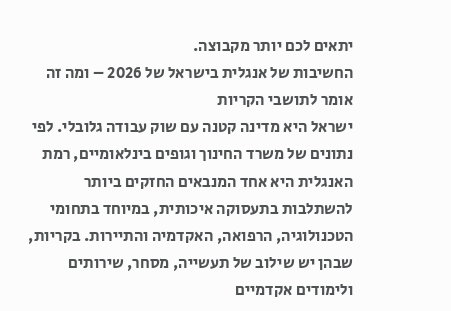יתאים לכם יותר מקבוצה.
החשיבות של אנגלית בישראל של 2026 – ומה זה אומר לתושבי הקריות
ישראל היא מדינה קטנה עם שוק עבודה גלובלי. לפי נתונים של משרד החינוך וגופים בינלאומיים, רמת האנגלית היא אחד המנבאים החזקים ביותר להשתלבות בתעסוקה איכותית, במיוחד בתחומי הטכנולוגיה, הרפואה, האקדמיה והתיירות. בקריות, שבהן יש שילוב של תעשייה, מסחר, שירותים ולימודים אקדמיים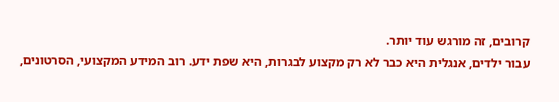קרובים, זה מורגש עוד יותר.
עבור ילדים, אנגלית היא כבר לא רק מקצוע לבגרות, היא שפת ידע. רוב המידע המקצועי, הסרטונים,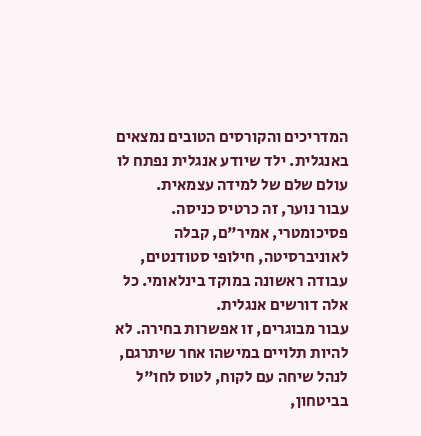המדריכים והקורסים הטובים נמצאים באנגלית. ילד שיודע אנגלית נפתח לו עולם שלם של למידה עצמאית.
עבור נוער, זה כרטיס כניסה. פסיכומטרי, אמיר"ם, קבלה לאוניברסיטה, חילופי סטודנטים, עבודה ראשונה במוקד בינלאומי. כל אלה דורשים אנגלית.
עבור מבוגרים, זו אפשרות בחירה. לא להיות תלויים במישהו אחר שיתרגם, לנהל שיחה עם לקוח, לטוס לחו"ל בביטחון,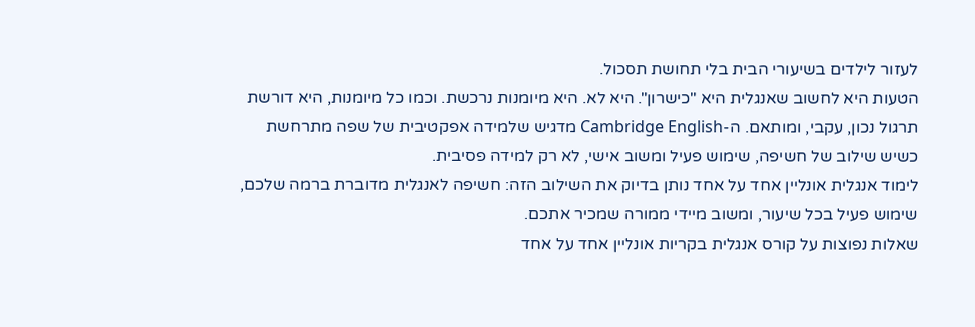לעזור לילדים בשיעורי הבית בלי תחושת תסכול.
הטעות היא לחשוב שאנגלית היא "כישרון". היא לא. היא מיומנות נרכשת. וכמו כל מיומנות, היא דורשת תרגול נכון, עקבי, ומותאם. ה-Cambridge English מדגיש שלמידה אפקטיבית של שפה מתרחשת כשיש שילוב של חשיפה, שימוש פעיל ומשוב אישי, לא רק למידה פסיבית.
לימוד אנגלית אונליין אחד על אחד נותן בדיוק את השילוב הזה: חשיפה לאנגלית מדוברת ברמה שלכם, שימוש פעיל בכל שיעור, ומשוב מיידי ממורה שמכיר אתכם.
שאלות נפוצות על קורס אנגלית בקריות אונליין אחד על אחד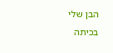הבן שלי בכיתה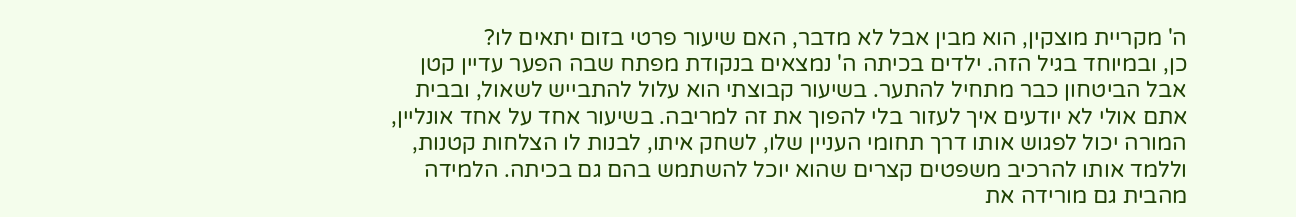ה' מקריית מוצקין, הוא מבין אבל לא מדבר, האם שיעור פרטי בזום יתאים לו?
כן, ובמיוחד בגיל הזה. ילדים בכיתה ה' נמצאים בנקודת מפתח שבה הפער עדיין קטן אבל הביטחון כבר מתחיל להתער. בשיעור קבוצתי הוא עלול להתבייש לשאול, ובבית אתם אולי לא יודעים איך לעזור בלי להפוך את זה למריבה. בשיעור אחד על אחד אונליין, המורה יכול לפגוש אותו דרך תחומי העניין שלו, לשחק איתו, לבנות לו הצלחות קטנות, וללמד אותו להרכיב משפטים קצרים שהוא יוכל להשתמש בהם גם בכיתה. הלמידה מהבית גם מורידה את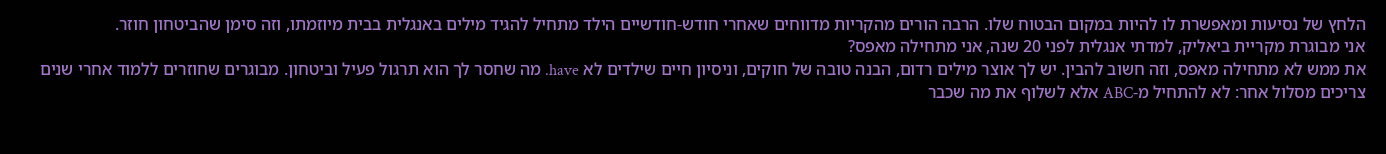הלחץ של נסיעות ומאפשרת לו להיות במקום הבטוח שלו. הרבה הורים מהקריות מדווחים שאחרי חודש-חודשיים הילד מתחיל להגיד מילים באנגלית בבית מיוזמתו, וזה סימן שהביטחון חוזר.
אני מבוגרת מקריית ביאליק, למדתי אנגלית לפני 20 שנה, אני מתחילה מאפס?
את ממש לא מתחילה מאפס, וזה חשוב להבין. יש לך אוצר מילים רדום, הבנה טובה של חוקים, וניסיון חיים שילדים לא have. מה שחסר לך הוא תרגול פעיל וביטחון. מבוגרים שחוזרים ללמוד אחרי שנים צריכים מסלול אחר: לא להתחיל מ-ABC אלא לשלוף את מה שכבר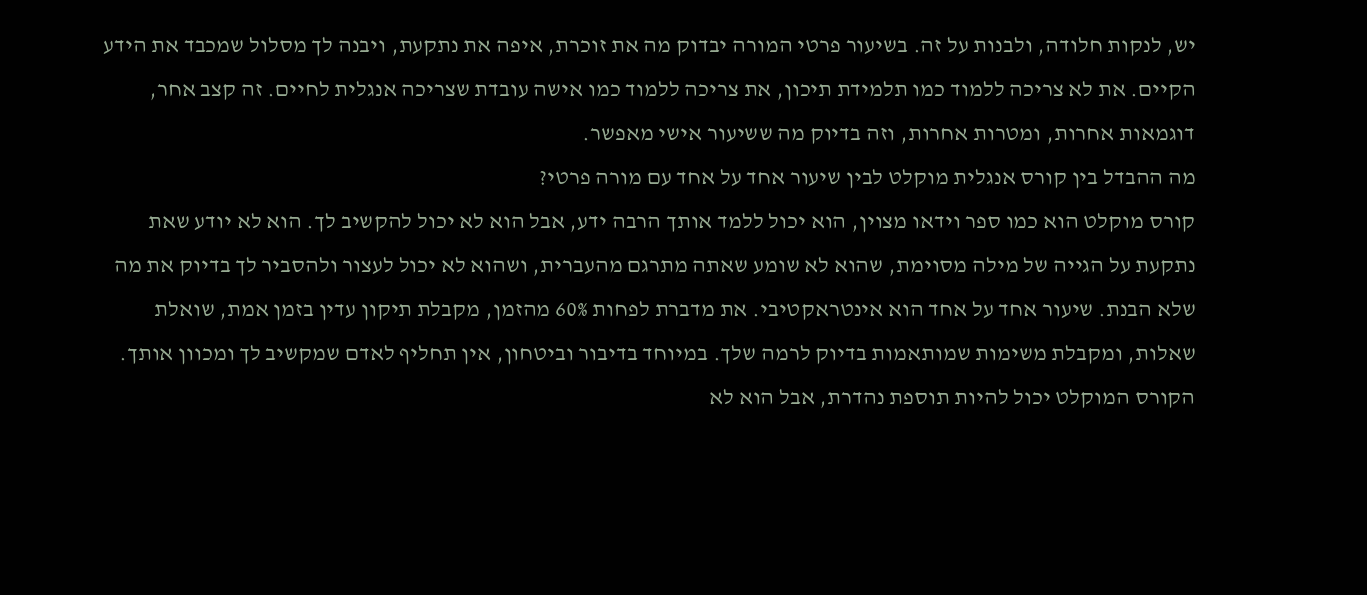יש, לנקות חלודה, ולבנות על זה. בשיעור פרטי המורה יבדוק מה את זוכרת, איפה את נתקעת, ויבנה לך מסלול שמכבד את הידע הקיים. את לא צריכה ללמוד כמו תלמידת תיכון, את צריכה ללמוד כמו אישה עובדת שצריכה אנגלית לחיים. זה קצב אחר, דוגמאות אחרות, ומטרות אחרות, וזה בדיוק מה ששיעור אישי מאפשר.
מה ההבדל בין קורס אנגלית מוקלט לבין שיעור אחד על אחד עם מורה פרטי?
קורס מוקלט הוא כמו ספר וידאו מצוין, הוא יכול ללמד אותך הרבה ידע, אבל הוא לא יכול להקשיב לך. הוא לא יודע שאת נתקעת על הגייה של מילה מסוימת, שהוא לא שומע שאתה מתרגם מהעברית, ושהוא לא יכול לעצור ולהסביר לך בדיוק את מה שלא הבנת. שיעור אחד על אחד הוא אינטראקטיבי. את מדברת לפחות 60% מהזמן, מקבלת תיקון עדין בזמן אמת, שואלת שאלות, ומקבלת משימות שמותאמות בדיוק לרמה שלך. במיוחד בדיבור וביטחון, אין תחליף לאדם שמקשיב לך ומכוון אותך. הקורס המוקלט יכול להיות תוספת נהדרת, אבל הוא לא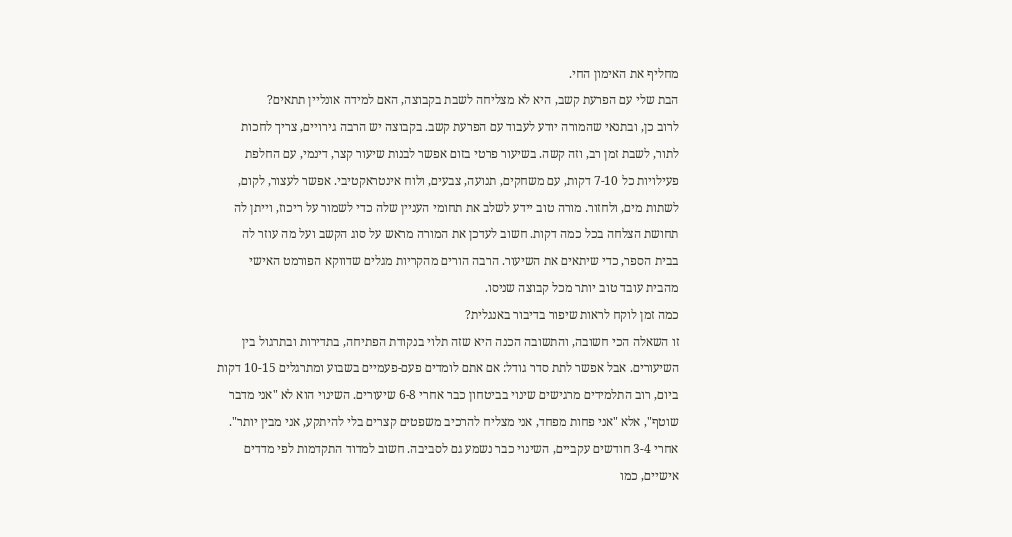מחליף את האימון החי.
הבת שלי עם הפרעת קשב, היא לא מצליחה לשבת בקבוצה, האם למידה אונליין תתאים?
לרוב כן, ובתנאי שהמורה יודע לעבוד עם הפרעת קשב. בקבוצה יש הרבה גירויים, צריך לחכות לתור, לשבת זמן רב, וזה קשה. בשיעור פרטי בזום אפשר לבנות שיעור קצר, דינמי, עם החלפת פעילויות כל 7-10 דקות, עם משחקים, תנועה, צבעים, ולוח אינטראקטיבי. אפשר לעצור, לקום, לשתות מים, ולחזור. מורה טוב יידע לשלב את תחומי העניין שלה כדי לשמור על ריכוז, וייתן לה תחושת הצלחה בכל כמה דקות. חשוב לעדכן את המורה מראש על סוג הקשב ועל מה עוזר לה בבית הספר, כדי שיתאים את השיעור. הרבה הורים מהקריות מגלים שדווקא הפורמט האישי מהבית עובד טוב יותר מכל קבוצה שניסו.
כמה זמן לוקח לראות שיפור בדיבור באנגלית?
זו השאלה הכי חשובה, והתשובה הכנה היא שזה תלוי בנקודת הפתיחה, בתדירות ובתרגול בין השיעורים. אבל אפשר לתת סדר גודל: אם אתם לומדים פעם-פעמיים בשבוע ומתרגלים 10-15 דקות ביום, רוב התלמידים מרגישים שינוי בביטחון כבר אחרי 6-8 שיעורים. השינוי הוא לא "אני מדבר שוטף", אלא "אני פחות מפחד, אני מצליח להרכיב משפטים קצרים בלי להיתקע, אני מבין יותר". אחרי 3-4 חודשים עקביים, השינוי כבר נשמע גם לסביבה. חשוב למדוד התקדמות לפי מדדים אישיים, כמו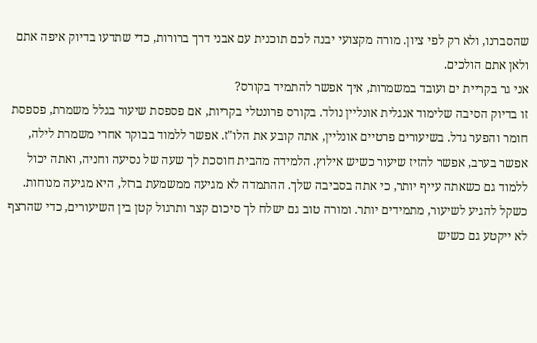שהסברנו, ולא רק לפי ציון. מורה מקצועי יבנה לכם תוכנית עם אבני דרך ברורות, כדי שתדעו בדיוק איפה אתם ולאן אתם הולכים.
אני גר בקריית ים ועובד במשמרות, איך אפשר להתמיד בקורס?
זו בדיוק הסיבה שלימוד אנגלית אונליין נולד. בקורס פרונטלי בקריות, אם פספסת שיעור בגלל משמרת, פספסת חומר והפער גדל. בשיעורים פרטיים אונליין, אתה קובע את הלו"ז. אפשר ללמוד בבוקר אחרי משמרת לילה, אפשר בערב, אפשר להזיז שיעור כשיש אילוץ. הלמידה מהבית חוסכת לך שעה של נסיעה וחניה, ואתה יכול ללמוד גם כשאתה עייף יותר, כי אתה בסביבה שלך. ההתמדה לא מגיעה ממשמעת ברזל, היא מגיעה מנוחות. כשקל להגיע לשיעור, מתמידים יותר. ומורה טוב גם ישלח לך סיכום קצר ותרגול קטן בין השיעורים, כדי שהרצף לא ייקטע גם כשיש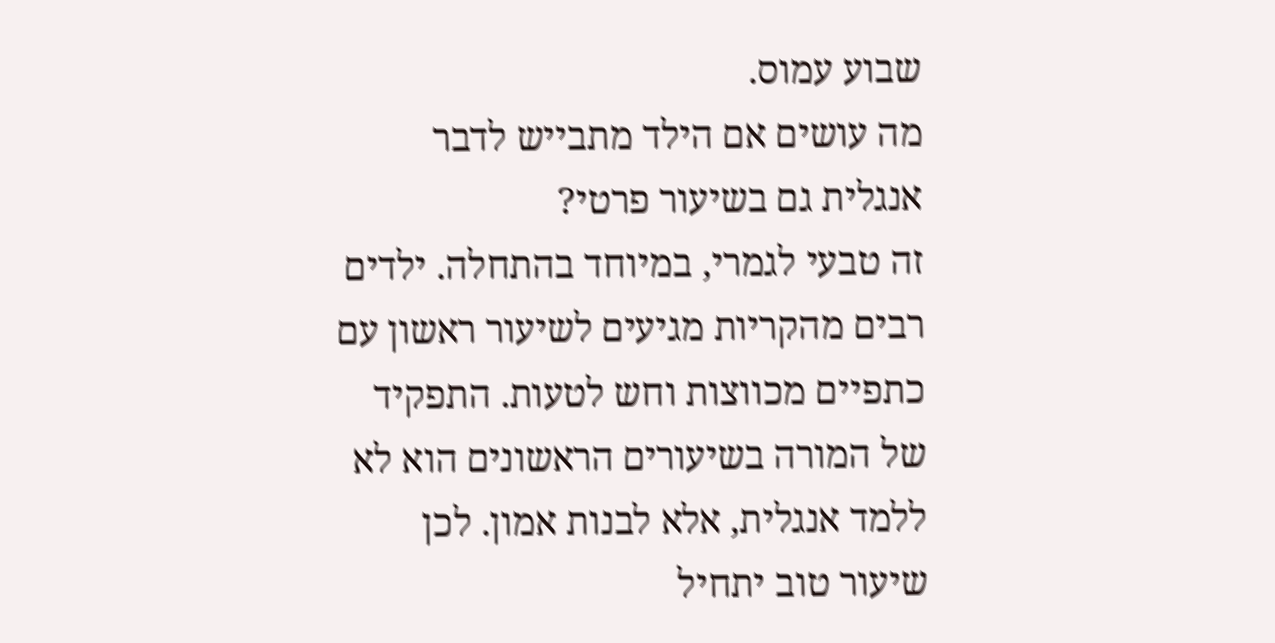שבוע עמוס.
מה עושים אם הילד מתבייש לדבר אנגלית גם בשיעור פרטי?
זה טבעי לגמרי, במיוחד בהתחלה. ילדים רבים מהקריות מגיעים לשיעור ראשון עם כתפיים מכווצות וחש לטעות. התפקיד של המורה בשיעורים הראשונים הוא לא ללמד אנגלית, אלא לבנות אמון. לכן שיעור טוב יתחיל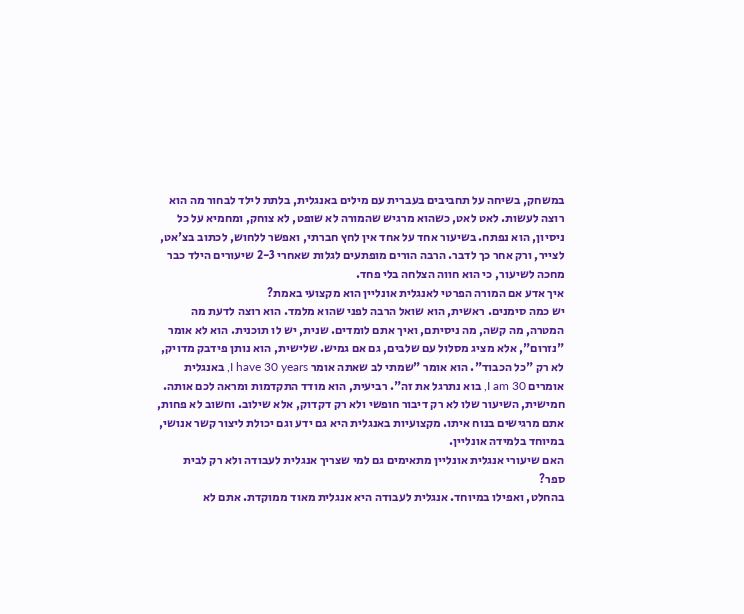במשחק, בשיחה על תחביבים בעברית עם מילים באנגלית, בלתת לילד לבחור מה הוא רוצה לעשות. לאט לאט, כשהוא מרגיש שהמורה לא שופט, לא צוחק, ומחמיא על כל ניסיון, הוא נפתח. בשיעור אחד על אחד אין לחץ חברתי, ואפשר ללחוש, לכתוב בצ'אט, לצייר, ורק אחר כך לדבר. הרבה הורים מופתעים לגלות שאחרי 2-3 שיעורים הילד כבר מחכה לשיעור, כי הוא חווה הצלחה בלי פחד.
איך אדע אם המורה הפרטי לאנגלית אונליין הוא מקצועי באמת?
יש כמה סימנים. ראשית, הוא שואל הרבה לפני שהוא מלמד. הוא רוצה לדעת מה המטרה, מה קשה, מה ניסיתם, ואיך אתם לומדים. שנית, יש לו תוכנית. הוא לא אומר "נזרום", אלא מציג מסלול עם שלבים, גם אם גמיש. שלישית, הוא נותן פידבק מדויק, לא רק "כל הכבוד". הוא אומר "שמתי לב שאתה אומר I have 30 years, באנגלית אומרים I am 30, בוא נתרגל את זה". רביעית, הוא מודד התקדמות ומראה לכם אותה. חמישית, השיעור שלו לא רק דיבור חופשי ולא רק דקדוק, אלא שילוב. וחשוב לא פחות, אתם מרגישים בנוח איתו. מקצועיות באנגלית היא גם ידע וגם יכולת ליצור קשר אנושי, במיוחד בלמידה אונליין.
האם שיעורי אנגלית אונליין מתאימים גם למי שצריך אנגלית לעבודה ולא רק לבית ספר?
בהחלט, ואפילו במיוחד. אנגלית לעבודה היא אנגלית מאוד ממוקדת. אתם לא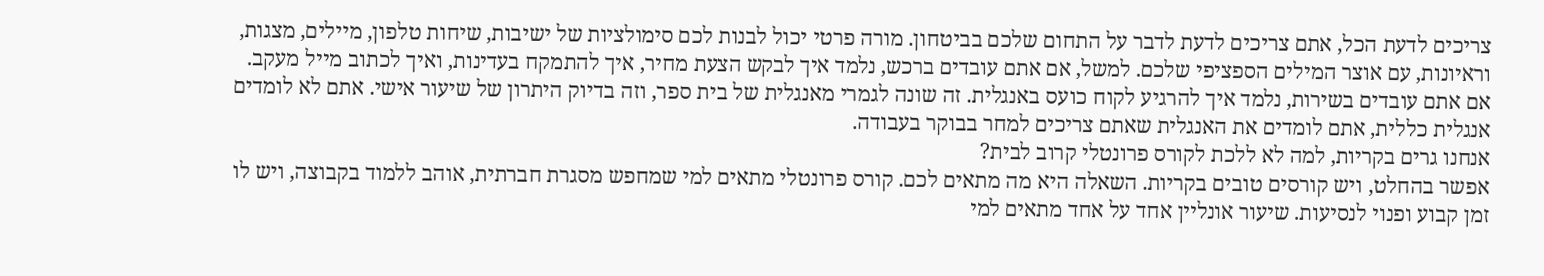צריכים לדעת הכל, אתם צריכים לדעת לדבר על התחום שלכם בביטחון. מורה פרטי יכול לבנות לכם סימולציות של ישיבות, שיחות טלפון, מיילים, מצגות, וראיונות, עם אוצר המילים הספציפי שלכם. למשל, אם אתם עובדים ברכש, נלמד איך לבקש הצעת מחיר, איך להתמקח בעדינות, ואיך לכתוב מייל מעקב. אם אתם עובדים בשירות, נלמד איך להרגיע לקוח כועס באנגלית. זה שונה לגמרי מאנגלית של בית ספר, וזה בדיוק היתרון של שיעור אישי. אתם לא לומדים אנגלית כללית, אתם לומדים את האנגלית שאתם צריכים למחר בבוקר בעבודה.
אנחנו גרים בקריות, למה לא ללכת לקורס פרונטלי קרוב לבית?
אפשר בהחלט, ויש קורסים טובים בקריות. השאלה היא מה מתאים לכם. קורס פרונטלי מתאים למי שמחפש מסגרת חברתית, אוהב ללמוד בקבוצה, ויש לו זמן קבוע ופנוי לנסיעות. שיעור אונליין אחד על אחד מתאים למי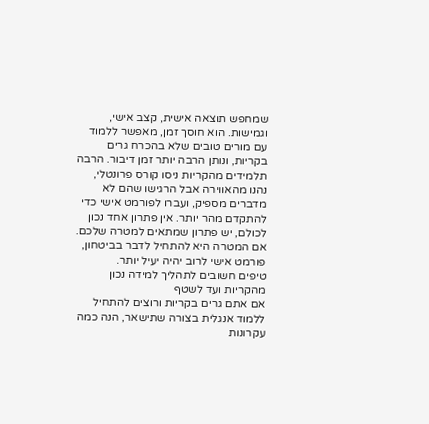שמחפש תוצאה אישית, קצב אישי, וגמישות. הוא חוסך זמן, מאפשר ללמוד עם מורים טובים שלא בהכרח גרים בקריות, ונותן הרבה יותר זמן דיבור. הרבה תלמידים מהקריות ניסו קורס פרונטלי, נהנו מהאווירה אבל הרגישו שהם לא מדברים מספיק, ועברו לפורמט אישי כדי להתקדם מהר יותר. אין פתרון אחד נכון לכולם, יש פתרון שמתאים למטרה שלכם. אם המטרה היא להתחיל לדבר בביטחון, פורמט אישי לרוב יהיה יעיל יותר.
טיפים חשובים לתהליך למידה נכון מהקריות ועד לשטף
אם אתם גרים בקריות ורוצים להתחיל ללמוד אנגלית בצורה שתישאר, הנה כמה עקרונות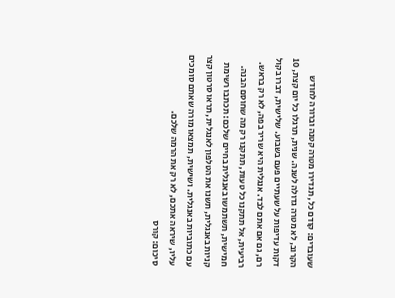שעובדים: קודם כל, תגדירו מטרה קטנה וברורה לחודש הקרוב, לא מטרה גדולה לשנה. שנית, תרגלו כל יום קצת, 10 דקות עדיפות על שעתיים פעם בשבוע. שלישית, דברו בקול רם, גם אם אתם לבד. אנגלית היא שריר בפה, לא רק בראש. רביעית, אל תתקנו כל טעות, תתקנו רק מה שחוסם הבנה. חמישית, תשתמשו באנגלית בחיים שלכם: תכתבו רשימת קניות באנגלית, תשנו את הטלפון לאנגלית, תראו סרטון קצר עם כתוביות באנגלית. ושישית, תמצאו מורה שאתם סומכים עליו, שיראה אתכם, לא רק את הרמה שלכם.
סיכום: קורס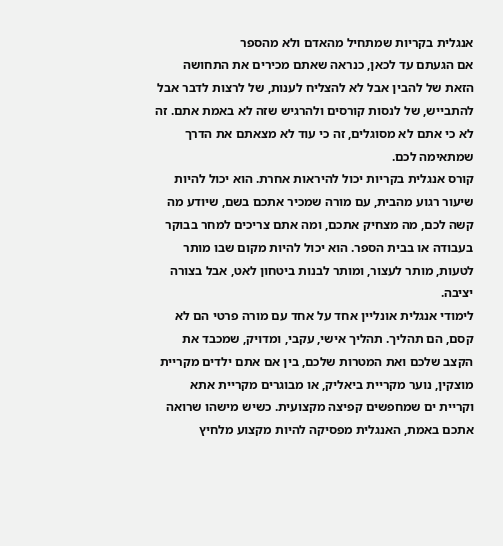אנגלית בקריות שמתחיל מהאדם ולא מהספר
אם הגעתם עד לכאן, כנראה שאתם מכירים את התחושה הזאת של להבין אבל לא להצליח לענות, של לרצות לדבר אבל להתבייש, של לנסות קורסים ולהרגיש שזה לא באמת אתם. זה לא כי אתם לא מסוגלים, זה כי עוד לא מצאתם את הדרך שמתאימה לכם.
קורס אנגלית בקריות יכול להיראות אחרת. הוא יכול להיות שיעור רגוע מהבית, עם מורה שמכיר אתכם בשם, שיודע מה קשה לכם, מה מצחיק אתכם, ומה אתם צריכים למחר בבוקר בעבודה או בבית הספר. הוא יכול להיות מקום שבו מותר לטעות, מותר לעצור, ומותר לבנות ביטחון לאט, אבל בצורה יציבה.
לימודי אנגלית אונליין אחד על אחד עם מורה פרטי הם לא קסם, הם תהליך. תהליך אישי, עקבי, ומדויק, שמכבד את הקצב שלכם ואת המטרות שלכם, בין אם אתם ילדים מקריית מוצקין, נוער מקריית ביאליק, או מבוגרים מקריית אתא וקריית ים שמחפשים קפיצה מקצועית. כשיש מישהו שרואה אתכם באמת, האנגלית מפסיקה להיות מקצוע מלחיץ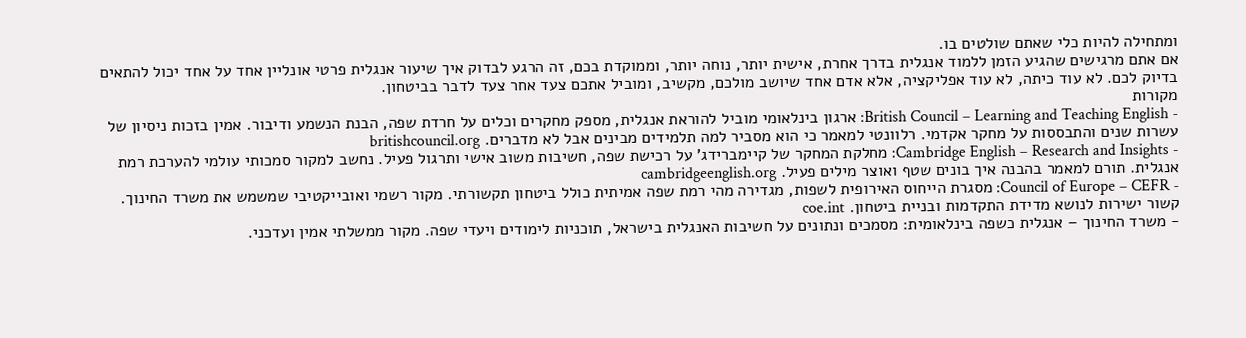ומתחילה להיות כלי שאתם שולטים בו.
אם אתם מרגישים שהגיע הזמן ללמוד אנגלית בדרך אחרת, אישית יותר, נוחה יותר, וממוקדת בכם, זה הרגע לבדוק איך שיעור אנגלית פרטי אונליין אחד על אחד יכול להתאים בדיוק לכם. לא עוד כיתה, לא עוד אפליקציה, אלא אדם אחד שיושב מולכם, מקשיב, ומוביל אתכם צעד אחר צעד לדבר בביטחון.
מקורות
- British Council – Learning and Teaching English: ארגון בינלאומי מוביל להוראת אנגלית, מספק מחקרים וכלים על חרדת שפה, הבנת הנשמע ודיבור. אמין בזכות ניסיון של עשרות שנים והתבססות על מחקר אקדמי. רלוונטי למאמר כי הוא מסביר למה תלמידים מבינים אבל לא מדברים. britishcouncil.org
- Cambridge English – Research and Insights: מחלקת המחקר של קיימברידג' על רכישת שפה, חשיבות משוב אישי ותרגול פעיל. נחשב למקור סמכותי עולמי להערכת רמת אנגלית. תורם למאמר בהבנה איך בונים שטף ואוצר מילים פעיל. cambridgeenglish.org
- Council of Europe – CEFR: מסגרת הייחוס האירופית לשפות, מגדירה מהי רמת שפה אמיתית כולל ביטחון תקשורתי. מקור רשמי ואובייקטיבי שמשמש את משרד החינוך. קשור ישירות לנושא מדידת התקדמות ובניית ביטחון. coe.int
- משרד החינוך – אנגלית כשפה בינלאומית: מסמכים ונתונים על חשיבות האנגלית בישראל, תוכניות לימודים ויעדי שפה. מקור ממשלתי אמין ועדכני.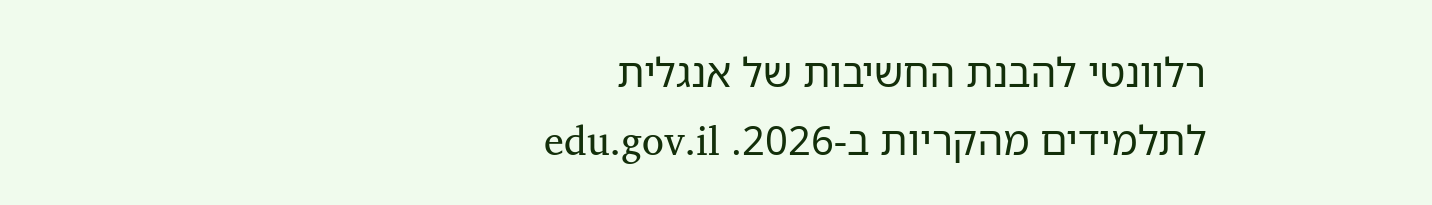רלוונטי להבנת החשיבות של אנגלית לתלמידים מהקריות ב-2026. edu.gov.il